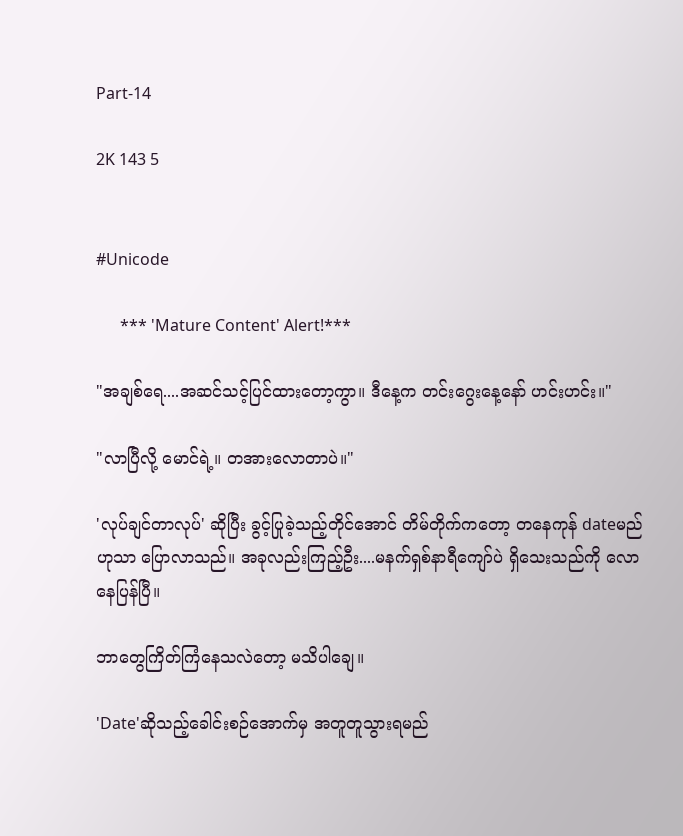Part-14

2K 143 5


#Unicode

      *** 'Mature Content' Alert!***

"အချစ်ရေ....အဆင်သင့်ပြင်ထားတော့ကွာ။ ဒီနေ့က တင်းဂွေးနေ့နော် ဟင်းဟင်း။"

"လာပြီလို့ မောင်ရဲ့။ တအားလောတာပဲ။"

'လုပ်ချင်တာလုပ်' ဆိုပြီး ခွင့်ပြုခဲ့သည့်တိုင်အောင် တိမ်တိုက်ကတော့ တနေကုန် dateမည်ဟုသာ ပြောလာသည်။ အခုလည်းကြည့်ဦး....မနက်ရှစ်နာရီကျော်ပဲ ရှိသေးသည်ကို လောနေပြန်ပြီ။

ဘာတွေကြိတ်ကြံနေသလဲတော့ မသိပါချေ။

'Date'ဆိုသည့်ခေါင်းစဉ်အောက်မှ အတူတူသွားရမည်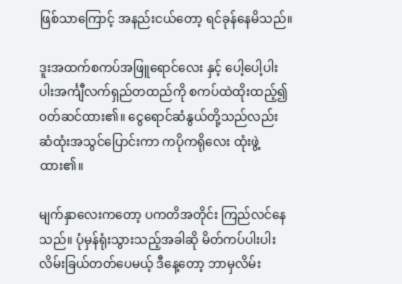ဖြစ်သာကြောင့် အနည်းငယ်တော့ ရင်ခုန်နေမိသည်။

ဒူးအထက်စကပ်အဖြူရောင်လေး နှင့် ပေါ့ပေါ့ပါးပါးအင်္ကျီလက်ရှည်တထည်ကို စကပ်ထဲထိုးထည့်၍ ၀တ်ဆင်ထား၏။ ငွေရောင်ဆံနွယ်တို့သည်လည်း ဆံထုံးအသွင်ပြောင်းကာ ကပိုကရိုလေး ထုံးဖွဲ့ထား၏။

မျက်နှာလေးကတော့ ပကတိအတိုင်း ကြည်လင်နေသည်။ ပုံမှန်ရုံးသွားသည့်အခါဆို မိတ်ကပ်ပါးပါး လိမ်းခြယ်‌တတ်ပေမယ့် ဒီနေ့တော့ ဘာမှလိမ်း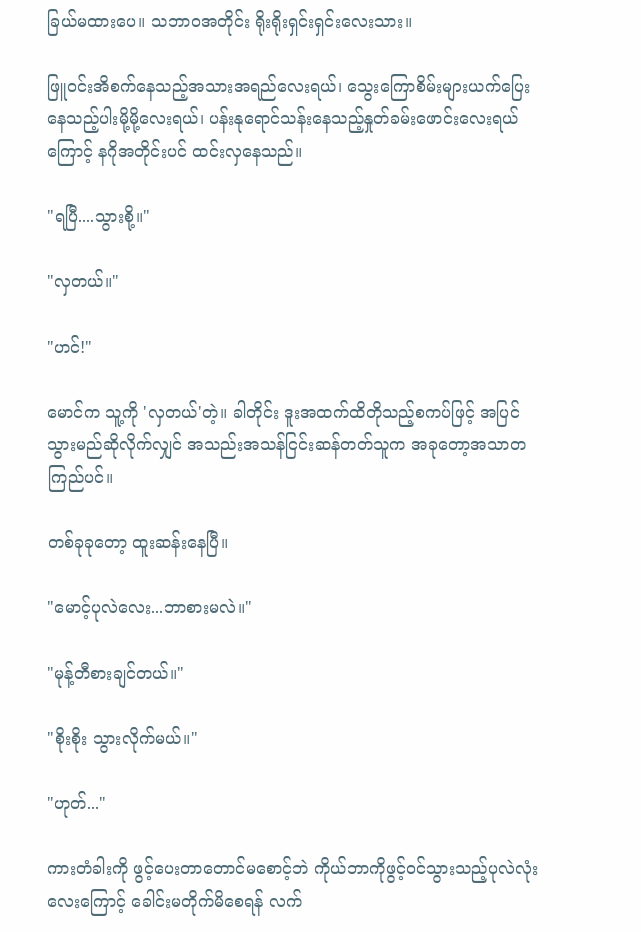ခြယ်မထားပေ။ သဘာ၀အတိုင်း ရိုးရိုးရှင်းရှင်းလေးသား။

ဖြူ၀င်းအိစက်နေသည့်အသားအရည်လေးရယ်၊ သွေးကြောစိမ်းများယက်ပြေးနေသည့်ပါးမို့မို့လေးရယ်၊ ပန်းနုရောင်သန်းနေသည့်နှုတ်ခမ်းဖောင်းလေးရယ်ကြောင့် နဂိုအတိုင်းပင် ထင်းလှနေသည်။

"ရပြီ....သွားစို့။"

"လှတယ်။"

"ဟင်!"

မောင်က သူ့ကို 'လှတယ်'တဲ့။ ခါတိုင်း ဒူးအထက်ထိတိုသည့်စကပ်ဖြင့် အပြင်သွားမည်ဆိုလိုက်လျှင် အသည်းအသန်ငြင်းဆန်တတ်သူက အခုတော့အသာတကြည်ပင်။

တစ်ခုခုတော့ ထူးဆန်းနေပြီ။

"မောင့်ပုလဲလေး...ဘာစားမလဲ။"

"မုန့်တီစားချင်တယ်။"

"စိုးစိုး သွားလိုက်မယ်။"

"ဟုတ်..."

ကားတံခါးကို ဖွင့်ပေးတာတောင်မစောင့်ဘဲ ကိုယ်ဘာကိုဖွင့်ဝင်သွားသည့်ပုလဲလုံးလေးကြောင့် ခေါင်းမတိုက်မိစေရန် လက်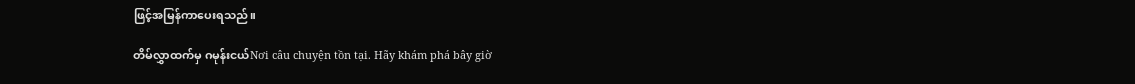ဖြင့်အမြန်ကာပေးရသည်။

တိမ်လွှာထက်မှ ဂမုန်းငယ်Nơi câu chuyện tồn tại. Hãy khám phá bây giờ